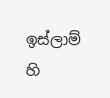ඉස්ලාම් හි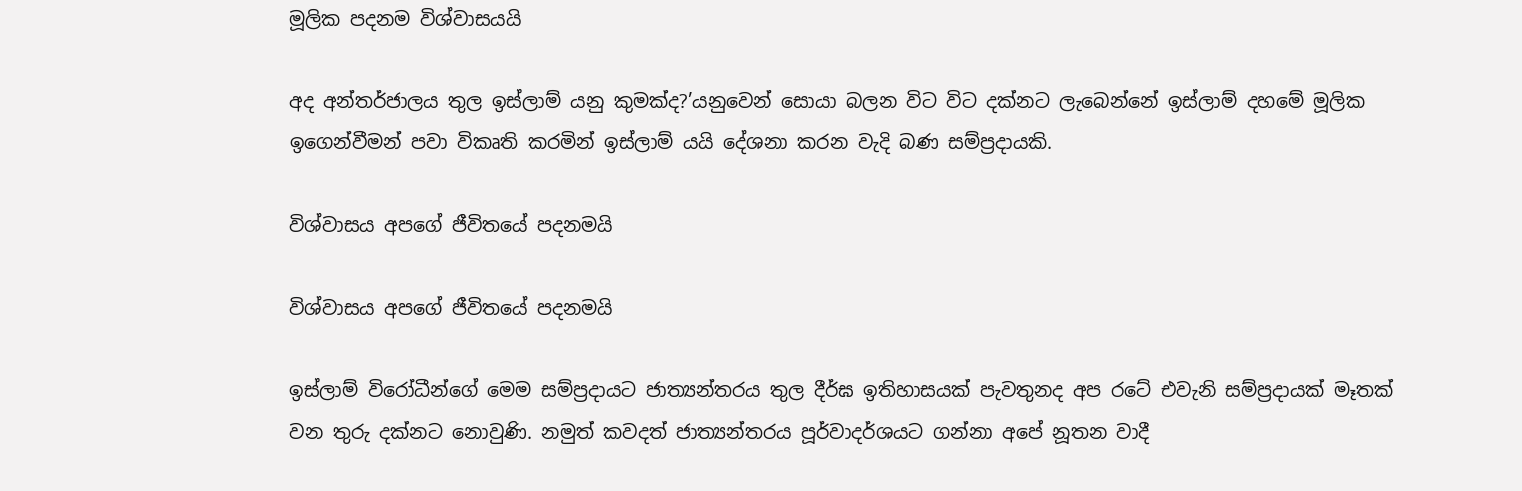මූලික පදනම විශ්වාසයයි

අද අන්තර්ජාලය තුල ඉස්ලාම් යනු කුමක්ද?’යනුවෙන් සොයා බලන විට විට දක්නට ලැබෙන්නේ ඉස්ලාම් දහමේ මූලික ඉගෙන්වීමන් පවා විකෘති ‍කරමින් ඉස්ලාම් යයි දේශනා කරන වැදි බණ සම්ප්‍රදායකි.

විශ්වාසය අපගේ ජීවිතයේ පදනමයි

විශ්වාසය අපගේ ජීවිතයේ පදනමයි

ඉස්ලාම් විරෝධීන්ගේ මෙම සම්ප්‍රදායට ජාත්‍යන්තරය තුල දීර්ඝ ඉතිහාසයක් පැවතුනද අප රටේ එවැනි සම්ප්‍රදායක් මෑතක් වන තුරු දක්නට නොවුණි. නමුත් කවදත් ජාත්‍යන්තරය පූර්වාදර්ශයට ගන්නා අපේ නූතන වාදී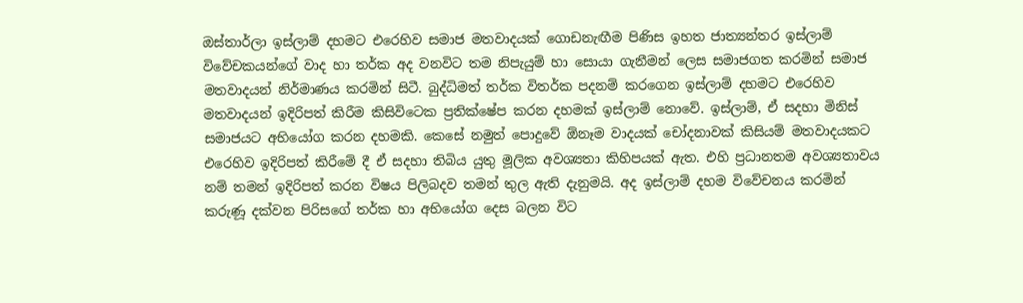ඔස්තාර්ලා ඉස්ලාම් දහමට එරෙහිව සමාජ මතවාදයක් ගොඩනැඟීම පිණිස ඉහත ජාත්‍යන්තර ඉස්ලාම් විවේචකයන්ගේ වාද හා තර්ක අද වනවිට තම නිපැයුම් හා සොයා ගැනීමන් ලෙස සමාජගත කරමින් සමාජ මතවාදයන් නිර්මාණය කරමින් සිටී. බුද්ධිමත් තර්ක විතර්ක පදනම් කරගෙන ඉස්ලාම් දහමට එරෙහිව මතවාදයන් ඉදිරිපත් කිරීම කිසිවිටෙක ප්‍රතික්ෂේප කරන දහමක් ඉස්ලාම් නොවේ. ඉස්ලාම්, ඒ සදහා මිනිස් සමාජයට අභියෝග කරන දහමකි. කෙසේ නමුත් පොදුවේ ඕනෑම වාදයක් චෝදනාවක් කිසියම් මතවාදයකට එරෙහිව ඉදිරිපත් කිරීමේ දී ඒ සදහා තිබිය යුතු මූලික අවශ්‍යතා කිහිපයක් ඇත. එහි ප්‍රධානතම අවශ්‍යතාවය නම් තමන් ඉදිරිපත් කරන විෂය පිලිබදව තමන් තුල ඇති දැනුමයි. අද ඉස්ලාම් දහම විවේචනය කරමින් කරුණූ දක්වන පිරිසගේ තර්ක හා අභියෝග දෙස බලන විට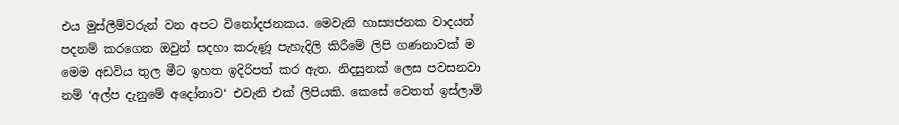එය මුස්ලීම්වරුන් වන අපට විනෝදජනකය. මෙවැනි හාස්‍යජනක වාදයන් පදනම් කරගෙන ඔවුන් සදහා කරුණූ පැහැදිලි කිරීමේ ලිපි ගණනාවක් ම මෙම අඩවිය තුල මීට ඉහත ඉදිරිපත් කර ඇත. නිදසුනක් ලෙස පවසනවා නම් ‘අල්ප දැනුමේ අදෝනාව‘ එවැනි එක් ලිපියකි. කෙසේ වෙතත් ඉස්ලාම්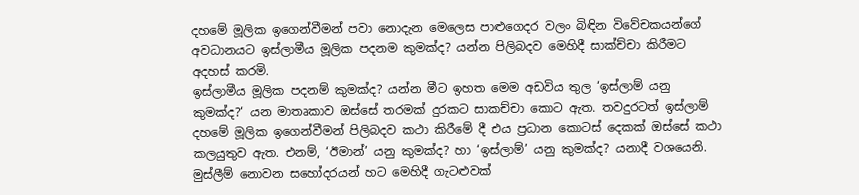දහමේ මූලික ඉ‍ගෙන්වීමන් පවා නොදැන මෙලෙස පාළුගෙදර වලං බිඳින විවේචකයන්ගේ අවධානයට ඉස්ලාමීය මූලික පදනම කුමක්ද? යන්න පිලිබදව මෙහිදී සාක්ච්චා කිරීමට අදහස් කරමි.
ඉස්ලාමීය මූලික පදනම් කුමක්ද? යන්න මීට ඉහත මෙම අඩවිය තුල ‘ඉස්ලාම් යනු කුමක්ද?‘ යන මාතෘකාව ඔස්සේ තරමක් දුරකට සාකච්චා කොට ඇත. තවදුරටත් ඉස්ලාම් දහමේ මූලික ඉගෙන්වීමන් පිලිබදව කථා කිරීමේ දී එය ප්‍රධාන කොටස් දෙකක් ඔස්සේ කථා කලයුතුව ඇත. එනම්, ‘ඊමාන්’ යනු කුමක්ද? හා ‘ඉස්ලාම්’ යනු කුමක්ද? යනාදී වශයෙනි. මුස්ලීම් නොවන සහෝදරයන් හට මෙහිදී ගැටළුවක්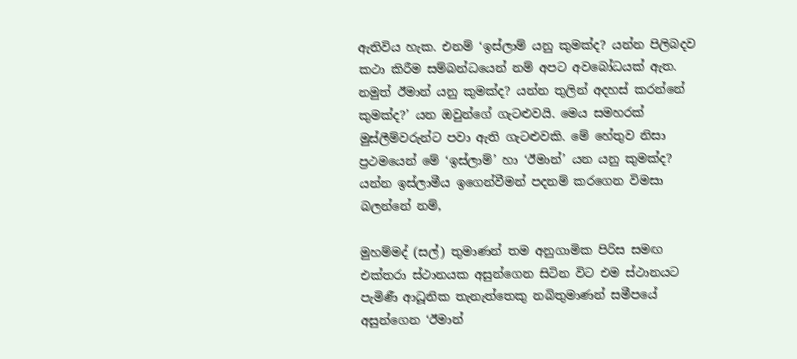ඇතිවිය හැක. එනම් ‘ඉස්ලාම් යනු කුමක්ද? යන්න පිලිබදව කථා කිරීම සම්බන්ධයෙන් නම් අපට අවබෝධයක් ඇත. නමුත් ඊමාන් යනු කුමක්ද? යන්න තුලින් අදහස් කරන්නේ කුමක්ද?’ යන ඔවුන්ගේ ගැටළුවයි. මෙය සමහරක් මුස්ලීම්වරුන්ට පවා ඇති ගැටළුවකි. මේ හේතුව නිසා ප්‍රථමයෙන් මේ ‘ඉස්ලාම්’ හා ‘ඊමාන්’ යන යනු කුමක්ද? යන්න ඉස්ලාමීය ඉගෙන්වීමන් පදනම් කරගෙන විමසා බලන්නේ නම්,

මුහම්මද් (සල්) තුමාණන් තම අනුගාමික පිරිස සමඟ එක්තරා ස්ථානයක අසුන්ගෙන සිටින විට එම ස්ථානයට පැමිණී ආධූනික තැනැත්තෙකු නබිතුමාණන් සමීපයේ අසුන්ගෙන ‘ඊමාන්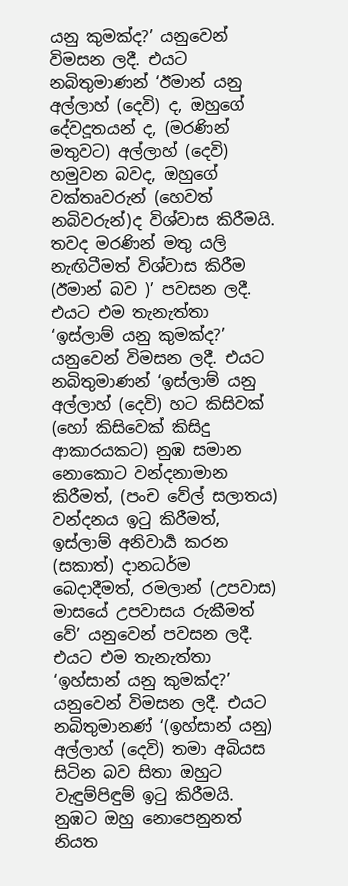යනු කුමක්ද?’ යනුවෙන් විමසන ලදී. එයට නබිතුමාණන් ‘ඊමාන් යනු අල්ලාහ් (දෙවි) ද, ඔහුගේ දේවදූතයන් ද, (මරණින් මතුවට) අල්ලාහ් (දෙවි) හමුවන බවද, ඔහුගේ වක්තෘවරුන් (හෙවත් නබිවරුන්)ද විශ්වාස කිරීමයි. තවද මරණින් මතු යලි නැඟිටීමත් විශ්වාස කිරීම (ඊමාන් බව )’ පවසන ලදී. එයට එම තැනැත්තා ‘ඉස්ලාම් යනු කුමක්ද?’ යනුවෙන් විමසන ලදී. එයට නබිතුමාණන් ‘ඉස්ලාම් යනු අල්ලාහ් (දෙවි) හට කිසිවක් (හෝ කිසිවෙක් කිසිදු ආකාරයකට) නුඹ සමාන නොකොට වන්දනාමාන කිරීමත්, (පංච වේල් සලාතය) වන්දනය ඉටු කිරීමත්,  ඉස්ලාම් අනිවාර්‍ය කරන (සකාත්) දානධර්ම බෙදාදීමත්, රමලාන් (උපවාස) මාසයේ උපවාසය රුකීමත් වේ’ යනුවෙන් පවසන ලදී. එයට එම තැනැත්තා ‘ඉහ්සාන් යනු කුමක්ද?’ යනුවෙන් විමසන ලදී. එයට නබිතුමානණ් ‘(ඉහ්සාන් යනු) අල්ලාහ් (දෙවි) තමා අබියස සිටින බව සිතා ඔහුට වැඳුම්පිඳුම් ඉටු කිරීමයි. නුඹට ඔහු නොපෙනුනත් නියත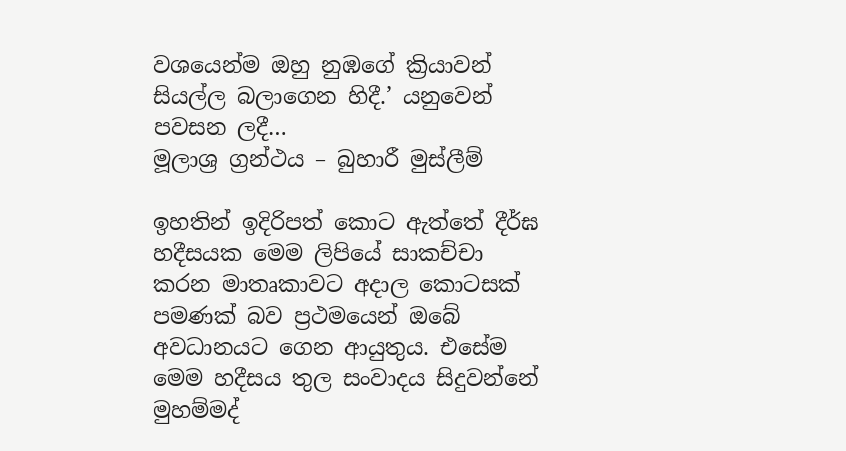වශයෙන්ම ඔහු නුඹගේ ක්‍රියාවන් සියල්ල බලාගෙන හිදී.’ යනුවෙන් පවසන ලදී…
මූලාශ්‍ර ග්‍රන්ථය – බුහාරී මුස්ලීම්

ඉහතින් ඉදිරිපත් කොට ඇත්තේ දීර්ඝ හදීසයක මෙම ලිපියේ සාකච්චා කරන මාතෘකාවට අදාල කොටසක් පමණක් බව ප්‍රථමයෙන් ඔබේ අවධානයට ගෙන ආයුතුය. එසේම මෙම හදීසය තුල සංවාදය සිදුවන්නේ මුහම්මද්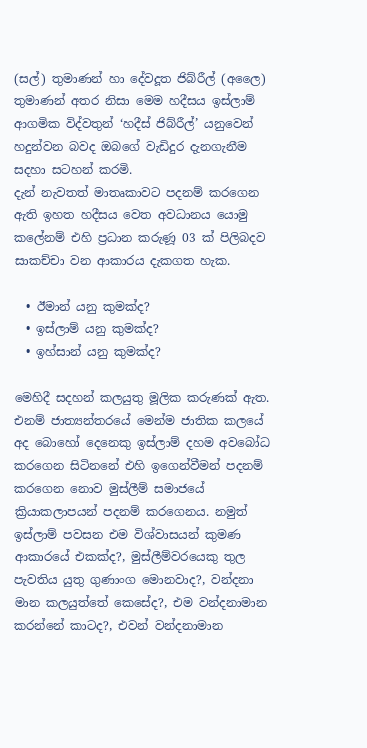(සල්) තුමාණන් හා දේවදූත ජිබ්රීල් (අලෛ) තුමාණන් අතර නිසා මෙම හදීසය ඉස්ලාම් ආගමික විද්වතුන් ‘හදීස් ජිබ්රීල්’ යනුවෙන් හදුන්වන බවද ඔබගේ වැඩිදුර දැනගැනීම සදහා සටහන් කරමි.
දැන් නැවතත් මාතෘකාවට පදනම් කරගෙන ඇති ඉහත හදීසය වෙත අවධානය යොමු කලේනම් එහි ප්‍රධාන කරුණූ 03 ක් පිලිබදව සාකච්චා වන ආකාරය දැකගත හැක.

  • ඊමාන් යනු කුමක්ද?
  • ඉස්ලාම් යනු කුමක්ද?
  • ඉහ්සාන් යනු කුමක්ද?

මෙහිදී සදහන් කලයුතු මූලික කරුණක් ඇත. එනම් ජාත්‍යන්තරයේ මෙන්ම ජාතික කලයේ අද බොහෝ දෙනෙකු ඉස්ලාම් දහම අවබෝධ කරගෙන සිටිනනේ එහි ඉගෙන්වීමන් පදනම් කරගෙන නොව මුස්ලීම් සමාජයේ ක්‍රියාකලාපයන් පදනම් කරගෙනය. නමුත් ඉස්ලාම් පවසන එම විශ්වාසයන් කුමණ ආකාරයේ එකක්ද?, මුස්ලීම්වරයෙකු තුල පැවතිය යුතු ගුණාංග මොනවාද?, වන්දනා මාන කලයුත්තේ කෙසේද?, එම වන්දනාමාන කරන්නේ කාටද?, එවන් වන්දනාමාන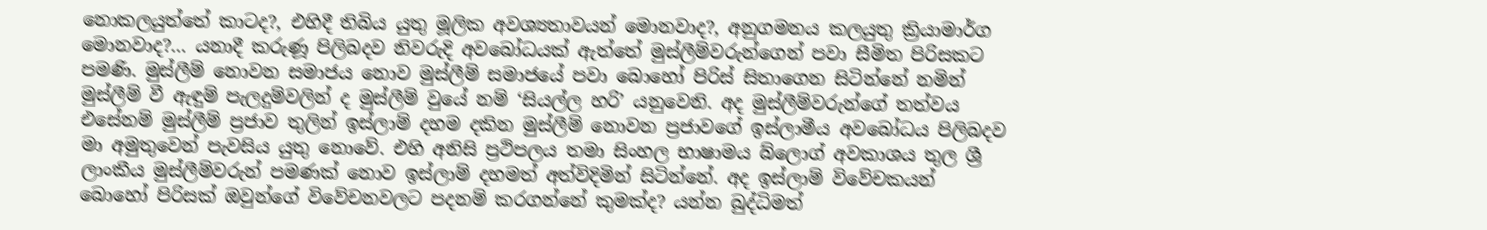නොකලයුත්තේ කාටද?, එහිදී තිබිය යුතු මූලික අවශ්‍යතාවයන් මොනවාද?, අනුගමනය කලයුතු ක්‍රියාමාර්ග මොනවාද?… යනාදී කරුණූ පිලිබදව නිවරුදි අවබෝධයක් ඇත්තේ මුස්ලීම්වරුන්ගෙන් පවා සීමිත පිරිසකට පමණි. මුස්ලීම් නොවන සමාජය නොව මුස්ලීම් සමාජයේ පවා බොහෝ පිරිස් සිතාගෙන සිටින්නේ නමින් මුස්ලීම් වී ඇඳුම් පැලදුම්වලින් ද මුස්ලීම් වුයේ නම් ‘සියල්ල හරි’ යනුවෙනි. අද මුස්ලීම්වරුන්ගේ තත්වය එසේනම් මුස්ලීම් ප්‍රජාව තුලින් ඉස්ලාම් දහම දකින මුස්ලීම් නොවන ප්‍රජාවගේ ඉස්ලාමීය අවබෝධය පිලිබදව මා අමුතුවෙන් පැවසිය යුතු නොවේ. එහි අනිසි ප්‍රථිපලය තමා සිංහල භාෂාමය බ්ලොග් අවකාශය තුල ශ්‍රී ලාංකීය මුස්ලීම්වරුන් පමණක් නොව ඉස්ලාම් දහමත් අත්විදිමින් සිටින්නේ. අද ඉස්ලාම් විවේචකයන් බොහෝ පිරිසක් ඔවුන්ගේ විවේචනවලට පදනම් කරගන්නේ කුමක්ද? යන්න බුද්ධිමත්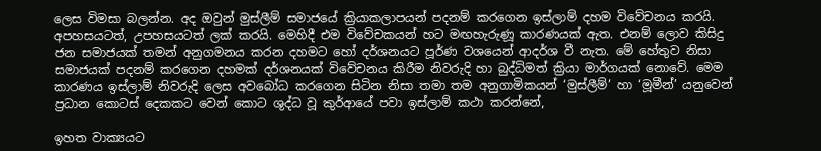ලෙස විමසා බලන්න. අද ඔවුන් මුස්ලීම් සමාජයේ ක්‍රියාකලාපයන් පදනම් කරගෙන ඉස්ලාම් දහම විවේචනය කරයි. අපහසයටත්, උපහසයටත් ලක් කරයි. මෙහිදී එම විවේචකයන් හට මඟහැරුණූ කාරණයක් ඇත. එනම් ලොව කිසිදු ජන සමාජයක් තමන් අනුගමනය කරන දහමට හෝ දර්ශනයට පූර්ණ වශයෙන් ආදර්ශ වී නැත. මේ හේතුව නිසා සමාජයක් පදනම් කරගෙන දහමක් දර්ශනයක් විවේචනය කිරීම නිවරුදි හා බුද්ධිමත් ක්‍රියා මාර්ගයක් නොවේ. මෙම කාරණය ඉස්ලාම් නිවරුදි ලෙස අවබෝධ කරගෙන සිටින නිසා තමා තම අනුගාමිකයන් ‘මුස්ලීම්’ හා ‘මූමීන්’ යනුවෙන් ප්‍රධාන කොටස් දෙකකට වෙන් කොට ශුද්ධ වූ කුර්ආයේ පවා ඉස්ලාම් කථා කරන්නේ,

ඉහත වාක්‍යයට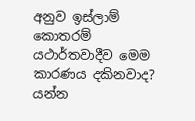අනුව ඉස්ලාම් කොතරම් යථාර්තවාදීව මෙම කාරණය දකිනවාද? යන්න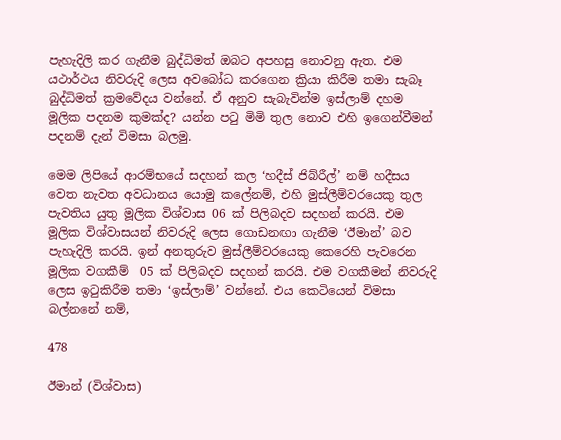පැහැදිලි කර ගැනීම බුද්ධිමත් ඔබට අපහසු නොවනු ඇත. එම යථාර්ථය නිවරුදි ලෙස අවබෝධ කරගෙන ක්‍රියා කිරීම තමා සැබෑ බුද්ධිමත් ක්‍රමවේදය වන්නේ. ඒ අනුව සැබැවින්ම ඉස්ලාම් දහම මූලික පදනම කුමක්ද? යන්න පටු මිමි තුල නොව එහි ඉගෙන්වීමන් පදනම් දැන් විමසා බලමු.

මෙම ලිපියේ ආරම්භයේ සදහන් කල ‘හදීස් ජිබ්රීල්’ නම් හදීසය වෙත නැවත අවධානය යොමු කලේනම්, එහි මුස්ලීම්වරයෙකු තුල පැවතිය යුතු මූලික විශ්වාස 06 ක් පිලිබදව සදහන් කරයි. එම මූලික විශ්වාසයන් නිවරුදි ලෙස ගොඩනඟා ගැනීම ‘ඊමාන්’ බව පැහැදිලි කරයි. ඉන් අනතුරුව මුස්ලීම්වරයෙකු කෙරෙහි පැවරෙන මූලික වගකීම්  05 ක් පිලිබදව සදහන් කරයි. එම වගකීමන් නිවරුදි ලෙස ඉටුකිරීම තමා ‘ඉස්ලාම්’ වන්නේ. එය කෙටියෙන් විමසා බල්නනේ නම්,

478

ඊමාන් (විශ්වාස)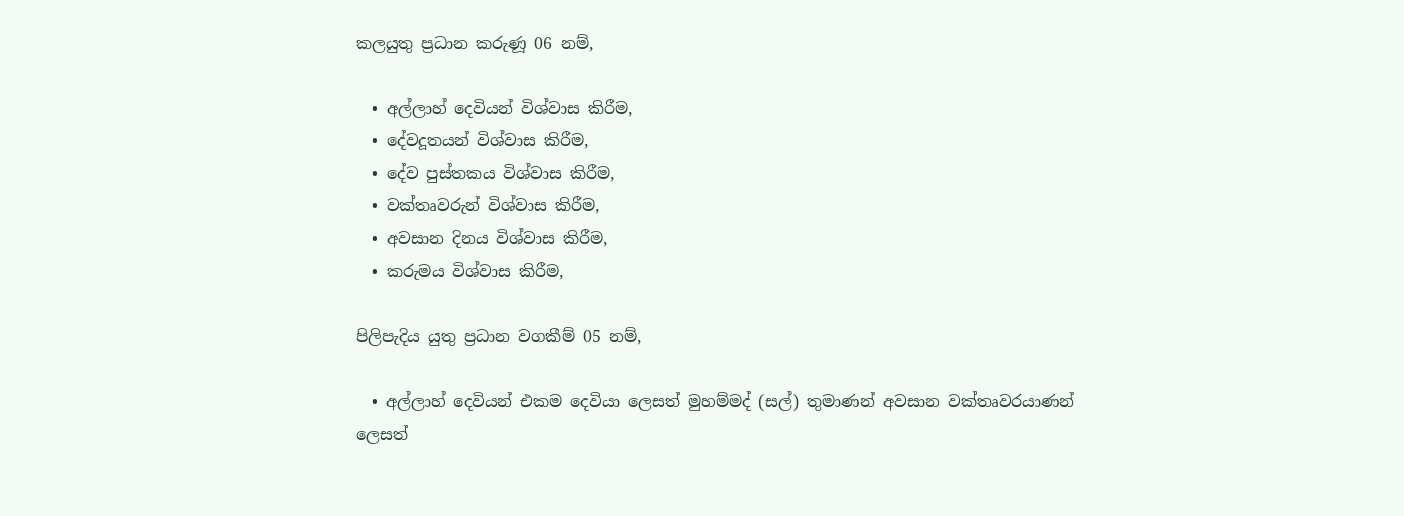කලයුතු ප්‍රධාන කරුණූ 06 නම්,

  • අල්ලාහ් දෙවියන් විශ්වාස කිරීම,
  • දේවදූතයන් විශ්වාස කිරීම,
  • දේව පුස්තකය විශ්වාස කිරීම,
  • වක්තෘවරුන් විශ්වාස කිරීම,
  • අවසාන දිනය විශ්වාස කිරීම,
  • කරුමය විශ්වාස කිරීම,

පිලිපැදිය යුතු ප්‍රධාන වගකීම් 05 නම්,

  • අල්ලාහ් දෙවියන් එකම දෙවියා ලෙසත් මුහම්මද් (සල්) තුමාණන් අවසාන වක්තෘවරයාණන් ලෙසත්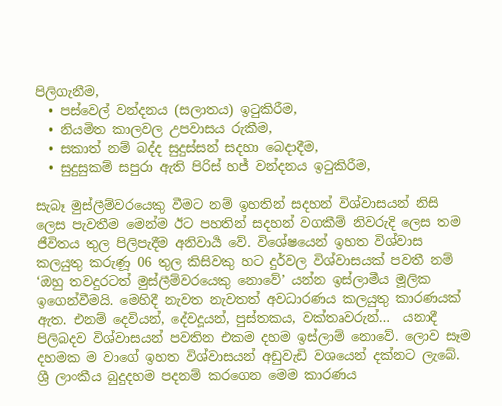පිලිගැනීම,
  • පස්වෙල් වන්දනය (සලාතය) ඉටුකිරීම,
  • නියමිත කාලවල උපවාසය රුකීම,
  • සකාත් නම් බද්ද සුදුස්සන් සදහා බෙදාදීම,
  • සුදුසුකම් සපුරා ඇති පිරිස් හජ් වන්දනය ඉටුකිරීම,

සැබෑ මුස්ලීම්වරයෙකු වීමට නම් ඉහතින් සදහන් විශ්වාසයන් නිසි ලෙස පැවතීම මෙන්ම ඊට පහතින් සදහන් වගකීම් නිවරුදි ලෙස තම ජීවිතය තුල පිලිපැදීම අනිවාර්‍ය වේ. විශේෂයෙන් ඉහත විශ්වාස කලයුතු කරුණූ 06 තුල කිසිවකු හට දුර්වල විශ්වාසයක් පවතී නම් ‘ඔහු තවදුරටත් මුස්ලීම්වරයෙකු නොවේ’ යන්න ඉස්ලාමීය මූලික ඉගෙන්වීමයි. මෙහිදී නැවත නැවතත් අවධාරණය කලයුතු කාරණයක් ඇත. එනම් දෙවියන්, දේවදූයන්, පුස්තකය, වක්තෘවරුන්…  යනාදී පිලිබදව විශ්වාසයන් පවතින එකම දහම ඉස්ලාම් නොවේ. ලොව සෑම දහමක ම වාගේ ඉහත විශ්වාසයන් අඩුවැඩි වශයෙන් දක්නට ලැබේ. ශ්‍රී ලාංකීය බුදුදහම පදනම් කරගෙන මෙම කාරණය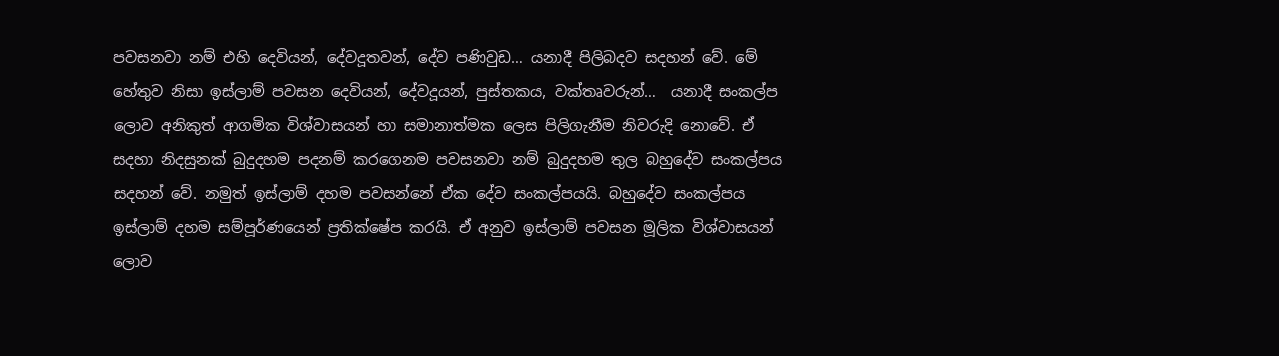පවසනවා නම් එහි දෙවියන්, දේවදූතවන්, දේව පණිවුඩ… යනාදී පිලිබදව සදහන් වේ. මේ හේතුව නිසා ඉස්ලාම් පවසන දෙවියන්, දේවදූයන්, පුස්තකය, වක්තෘවරුන්…  යනාදී සංකල්ප ලොව අනිකුත් ආගමික විශ්වාසයන් හා සමානාත්මක ලෙස පිලිගැනීම නිවරුදි නොවේ. ඒ සදහා නිදසුනක් බුදුදහම පදනම් කරගෙනම පවසනවා නම් බුදුදහම තුල බහුදේව සංකල්පය සදහන් වේ. නමුත් ඉස්ලාම් දහම පවසන්නේ ඒක දේව සංකල්පයයි. බහුදේව සංකල්පය ඉස්ලාම් දහම සම්පූර්ණයෙන් ප්‍රතික්ෂේප කරයි. ඒ අනුව ඉස්ලාම් පවසන මූලික විශ්වාසයන් ලොව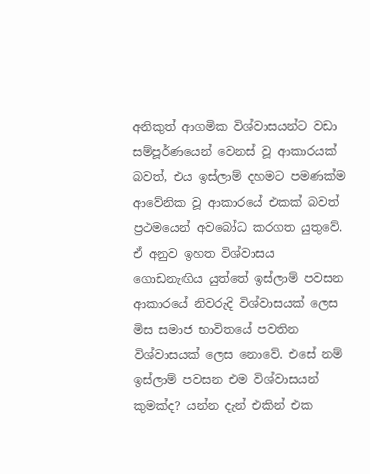අනිකුත් ආගමික විශ්වාසයන්ට වඩා සම්පූර්ණයෙන් වෙනස් වූ ආකාරයක් බවත්, එය ඉස්ලාම් දහමට පමණක්ම ආවේනික වූ ආකාරයේ එකක් බවත් ප්‍රථමයෙන් අවබෝධ කරගත යුතුවේ. ඒ අනුව ඉහත විශ්වාසය ගොඩනැඟිය යුත්තේ ඉස්ලාම් පවසන ආකාරයේ නිවරුදි විශ්වාසයක් ලෙස මිස සමාජ භාවිතයේ පවතින විශ්වාසයක් ලෙස නොවේ. එසේ නම් ඉස්ලාම් පවසන එම විශ්වාසයන් කුමක්ද? යන්න දැන් එකින් එක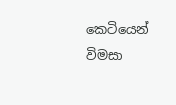කෙටියෙන් විමසා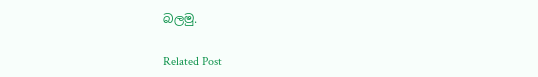බලමු.

Related Post